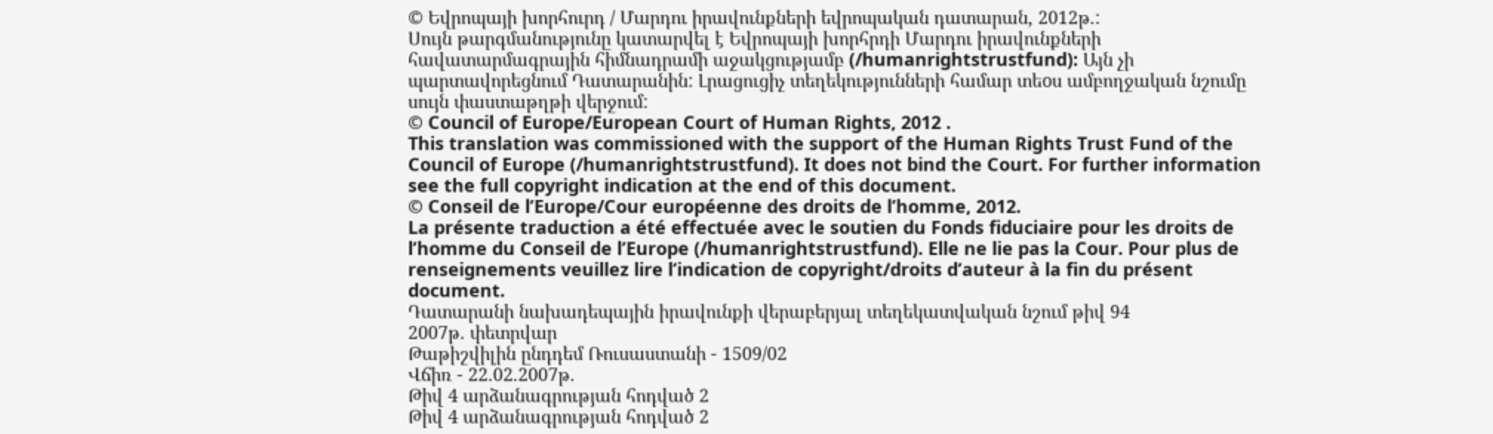© Եվրոպայի խորհուրդ / Մարդու իրավունքների եվրոպական դատարան, 2012թ.:
Սույն թարգմանությունը կատարվել է Եվրոպայի խորհրդի Մարդու իրավունքների հավատարմագրային հիմնադրամի աջակցությամբ (/humanrightstrustfund): Այն չի պարտավորեցնում Դատարանին: Լրացուցիչ տեղեկությունների համար տեoս ամբողջական նշումը սույն փաստաթղթի վերջում:
© Council of Europe/European Court of Human Rights, 2012 .
This translation was commissioned with the support of the Human Rights Trust Fund of the Council of Europe (/humanrightstrustfund). It does not bind the Court. For further information see the full copyright indication at the end of this document.
© Conseil de l’Europe/Cour européenne des droits de l’homme, 2012.
La présente traduction a été effectuée avec le soutien du Fonds fiduciaire pour les droits de l’homme du Conseil de l’Europe (/humanrightstrustfund). Elle ne lie pas la Cour. Pour plus de renseignements veuillez lire l’indication de copyright/droits d’auteur à la fin du présent document.
Դատարանի նախադեպային իրավունքի վերաբերյալ տեղեկատվական նշում թիվ 94
2007թ. փետրվար
Թաթիշվիլին ընդդեմ Ռուսաստանի - 1509/02
Վճիռ - 22.02.2007թ.
Թիվ 4 արձանագրության հոդված 2
Թիվ 4 արձանագրության հոդված 2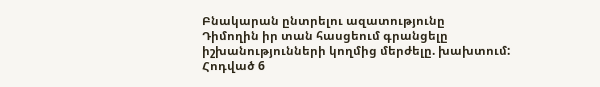Բնակարան ընտրելու ազատությունը
Դիմողին իր տան հասցեում գրանցելը իշխանությունների կողմից մերժելը. խախտում:
Հոդված 6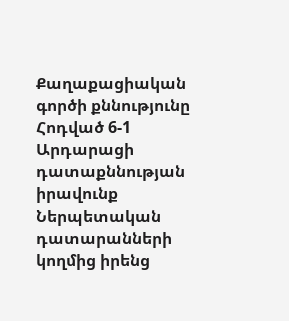Քաղաքացիական գործի քննությունը
Հոդված 6-1
Արդարացի դատաքննության իրավունք
Ներպետական դատարանների կողմից իրենց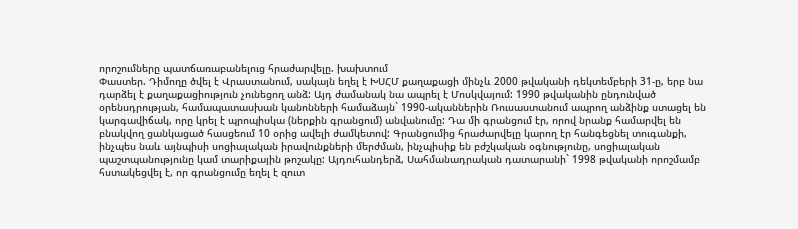որոշումները պատճառաբանելուց հրաժարվելը. խախտում
Փաստեր. Դիմողը ծվել է Վրաստանում, սակայն եղել է ԽՍՀՄ քաղաքացի մինչև 2000 թվականի դեկտեմբերի 31-ը, երբ նա դարձել է քաղաքացիություն չունեցող անձ: Այդ ժամանակ նա ապրել է Մոսկվայում: 1990 թվականին ընդունված օրենսդրության, համապատասխան կանոնների համաձայն` 1990-ականներին Ռուսաստանում ապրող անձինք ստացել են կարգավիճակ, որը կրել է պրոպիսկա (ներքին գրանցում) անվանումը: Դա մի գրանցում էր, որով նրանք համարվել են բնակվող ցանկացած հասցեում 10 օրից ավելի ժամկետով: Գրանցումից հրաժարվելը կարող էր հանգեցնել տուգանքի, ինչպես նաև այնպիսի սոցիալական իրավունքների մերժման, ինչպիսիք են բժշկական օգնությունը, սոցիալական պաշտպանությունը կամ տարիքային թոշակը: Այդուհանդերձ, Սահմանադրական դատարանի` 1998 թվականի որոշմամբ հստակեցվել է, որ գրանցումը եղել է զուտ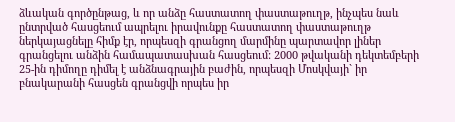ձևական գործընթաց, և որ անձը հաստատող փաստաթուղթ, ինչպես նաև ընտրված հասցեում ապրելու իրավունքը հաստատող փաստաթուղթ ներկայացնելը հիմք էր, որպեսզի գրանցող մարմինը պարտավոր լիներ գրանցելու անձին համապատասխան հասցեում: 2000 թվականի դեկտեմբերի 25-ին դիմողը դիմել է անձնագրային բաժին, որպեսզի Մոսկվայի` իր բնակարանի հասցեն գրանցվի որպես իր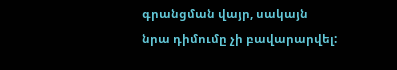գրանցման վայր, սակայն նրա դիմումը չի բավարարվել: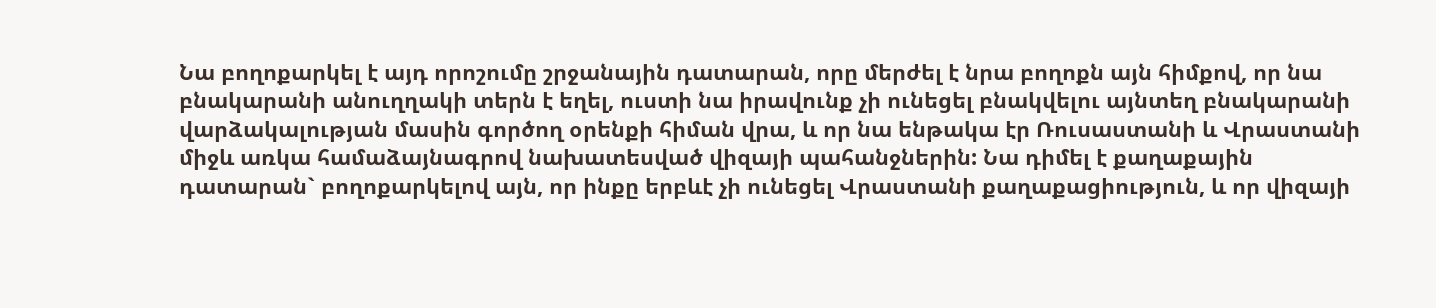Նա բողոքարկել է այդ որոշումը շրջանային դատարան, որը մերժել է նրա բողոքն այն հիմքով, որ նա բնակարանի անուղղակի տերն է եղել, ուստի նա իրավունք չի ունեցել բնակվելու այնտեղ բնակարանի վարձակալության մասին գործող օրենքի հիման վրա, և որ նա ենթակա էր Ռուսաստանի և Վրաստանի միջև առկա համաձայնագրով նախատեսված վիզայի պահանջներին: Նա դիմել է քաղաքային դատարան` բողոքարկելով այն, որ ինքը երբևէ չի ունեցել Վրաստանի քաղաքացիություն, և որ վիզայի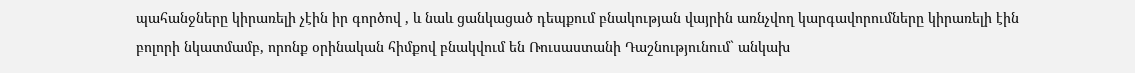պահանջները կիրառելի չէին իր գործով , և նաև ցանկացած դեպքում բնակության վայրին առնչվող կարգավորումները կիրառելի էին բոլորի նկատմամբ, որոնք օրինական հիմքով բնակվում են Ռուսաստանի Դաշնությունում` անկախ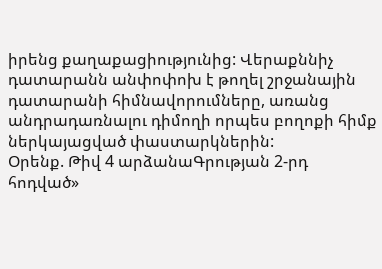իրենց քաղաքացիությունից: Վերաքննիչ դատարանն անփոփոխ է թողել շրջանային դատարանի հիմնավորումները, առանց անդրադառնալու դիմողի որպես բողոքի հիմք ներկայացված փաստարկներին:
Օրենք. Թիվ 4 արձանաԳրության 2-րդ հոդված»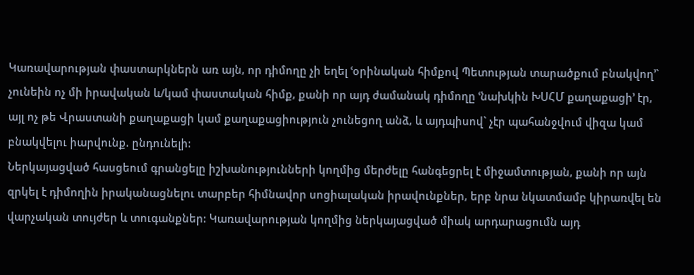Կառավարության փաստարկներն առ այն, որ դիմողը չի եղել ՙօրինական հիմքով Պետության տարածքում բնակվող՚` չունեին ոչ մի իրավական և/կամ փաստական հիմք, քանի որ այդ ժամանակ դիմողը ՙնախկին ԽՍՀՄ քաղաքացի՚ էր, այլ ոչ թե Վրաստանի քաղաքացի կամ քաղաքացիություն չունեցող անձ, և այդպիսով` չէր պահանջվում վիզա կամ բնակվելու իարվունք. ընդունելի:
Ներկայացված հասցեում գրանցելը իշխանությունների կողմից մերժելը հանգեցրել է միջամտության, քանի որ այն զրկել է դիմողին իրականացնելու տարբեր հիմնավոր սոցիալական իրավունքներ, երբ նրա նկատմամբ կիրառվել են վարչական տույժեր և տուգանքներ: Կառավարության կողմից ներկայացված միակ արդարացումն այդ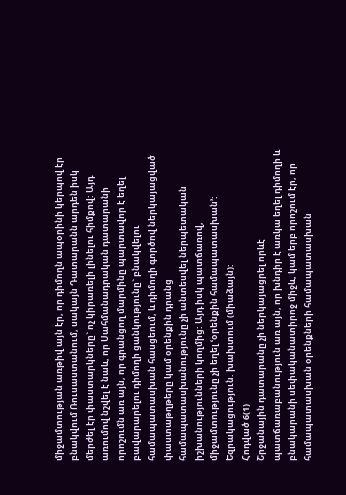միջամտության առթիվ այն էր, որ դիմողն ապօրինի կերպով էր բնակվում Ռուսաստանում, սակայն Դատարանն արդեն իսկ մերժել էր փաստարկները` ոչ կիրառելի լինելու հիմքով: Այդ առումով նշվել է նաև, որ Սահմանադրական դատարանի որոշումն առ այն, որ գրանցող մարմինը պարտավոր է եղել բավարարելու դիմողի ցանկությունը` բնակվելու համապատասխան հասցեում, և դիմողի գործով ներկայացված փաստաթղթերը կամ օրենքին դրանց համապատասխանությունը չի անտեսվել ներպետական իշխանությունների կողմից: Այդ իսկ պատճառով, միջամտությունը չի եղել ՙօրենքին համապատասխան՚:
Եզրակացություն. խախտում (միաձայն):
Հոդված 6(1)
Շրջանային դատարանը չի ներկայացրել որևէ պատճառաբանություն առ այն, որ խնդիր է առկա եղել դիմողի և բնակարանի սեփականատիրոջ միջև, կամ երբ որոշում էր, որ համապատասխան օրենքների համապատասխան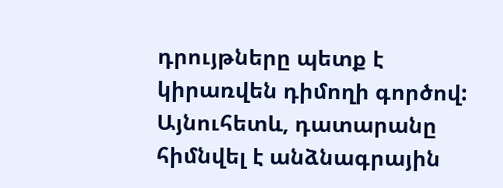դրույթները պետք է կիրառվեն դիմողի գործով: Այնուհետև, դատարանը հիմնվել է անձնագրային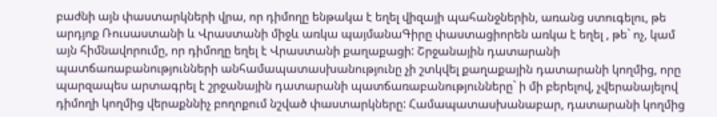բաժնի այն փաստարկների վրա, որ դիմողը ենթակա է եղել վիզայի պահանջներին, առանց ստուգելու, թե արդյոք Ռուսաստանի և Վրաստանի միջև առկա պայմանաԳիրը փաստացիորեն առկա է եղել , թե` ոչ, կամ այն հիմնավորումը, որ դիմողը եղել է Վրաստանի քաղաքացի: Շրջանային դատարանի պատճառաբանությունների անհամապատասխանությունը չի շտկվել քաղաքային դատարանի կողմից, որը պարզապես արտագրել է շրջանային դատարանի պատճառաբանությունները` ի մի բերելով, չվերանայելով դիմողի կողմից վերաքննիչ բողոքում նշված փաստարկները: Համապատասխանաբար, դատարանի կողմից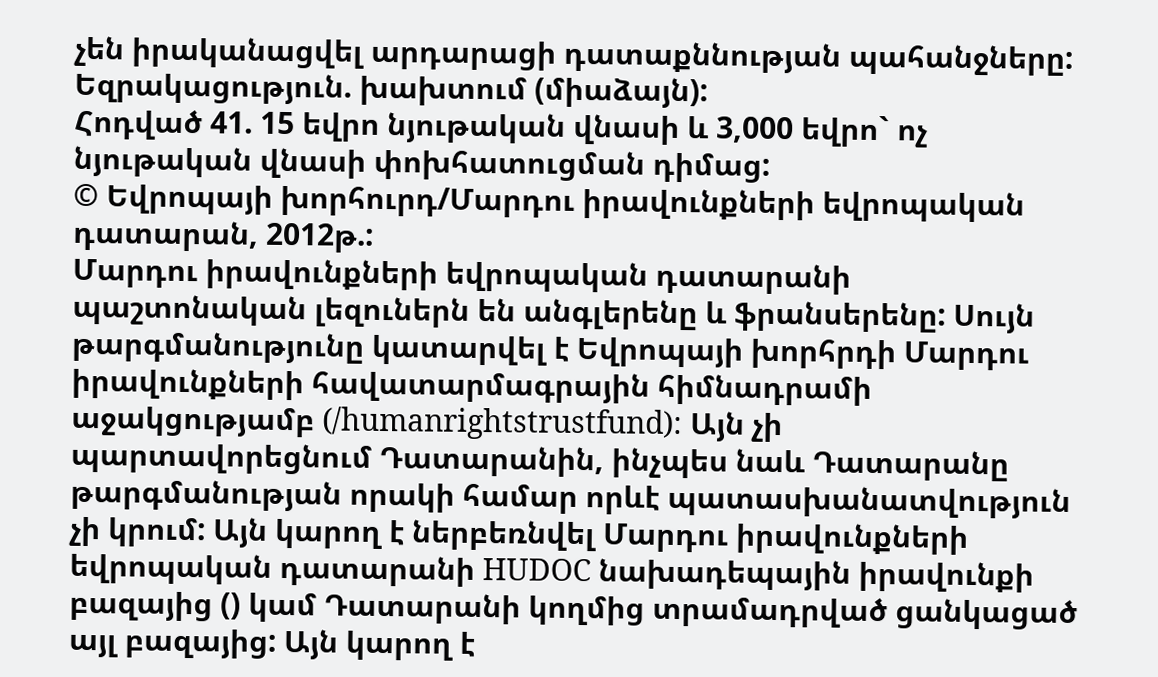չեն իրականացվել արդարացի դատաքննության պահանջները:
Եզրակացություն. խախտում (միաձայն):
Հոդված 41. 15 եվրո նյութական վնասի և 3,000 եվրո` ոչ նյութական վնասի փոխհատուցման դիմաց:
© Եվրոպայի խորհուրդ/Մարդու իրավունքների եվրոպական դատարան, 2012թ.:
Մարդու իրավունքների եվրոպական դատարանի պաշտոնական լեզուներն են անգլերենը և ֆրանսերենը: Սույն թարգմանությունը կատարվել է Եվրոպայի խորհրդի Մարդու իրավունքների հավատարմագրային հիմնադրամի աջակցությամբ (/humanrightstrustfund): Այն չի պարտավորեցնում Դատարանին, ինչպես նաև Դատարանը թարգմանության որակի համար որևէ պատասխանատվություն չի կրում: Այն կարող է ներբեռնվել Մարդու իրավունքների եվրոպական դատարանի HUDOC նախադեպային իրավունքի բազայից () կամ Դատարանի կողմից տրամադրված ցանկացած այլ բազայից: Այն կարող է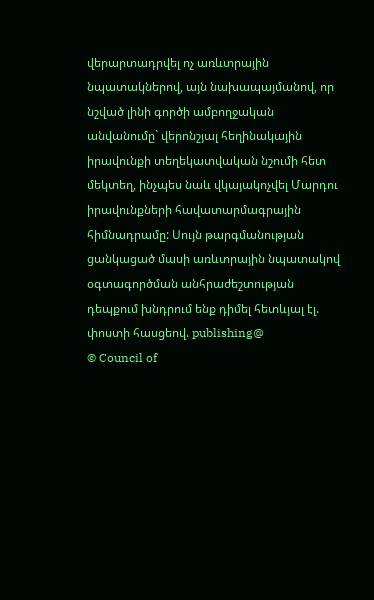վերարտադրվել ոչ առևտրային նպատակներով, այն նախապայմանով, որ նշված լինի գործի ամբողջական անվանումը` վերոնշյալ հեղինակային իրավունքի տեղեկատվական նշումի հետ մեկտեղ, ինչպես նաև վկայակոչվել Մարդու իրավունքների հավատարմագրային հիմնադրամը: Սույն թարգմանության ցանկացած մասի առևտրային նպատակով օգտագործման անհրաժեշտության դեպքում խնդրում ենք դիմել հետևյալ էլ. փոստի հասցեով. publishing@
© Council of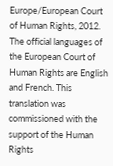Europe/European Court of Human Rights, 2012.
The official languages of the European Court of Human Rights are English and French. This translation was commissioned with the support of the Human Rights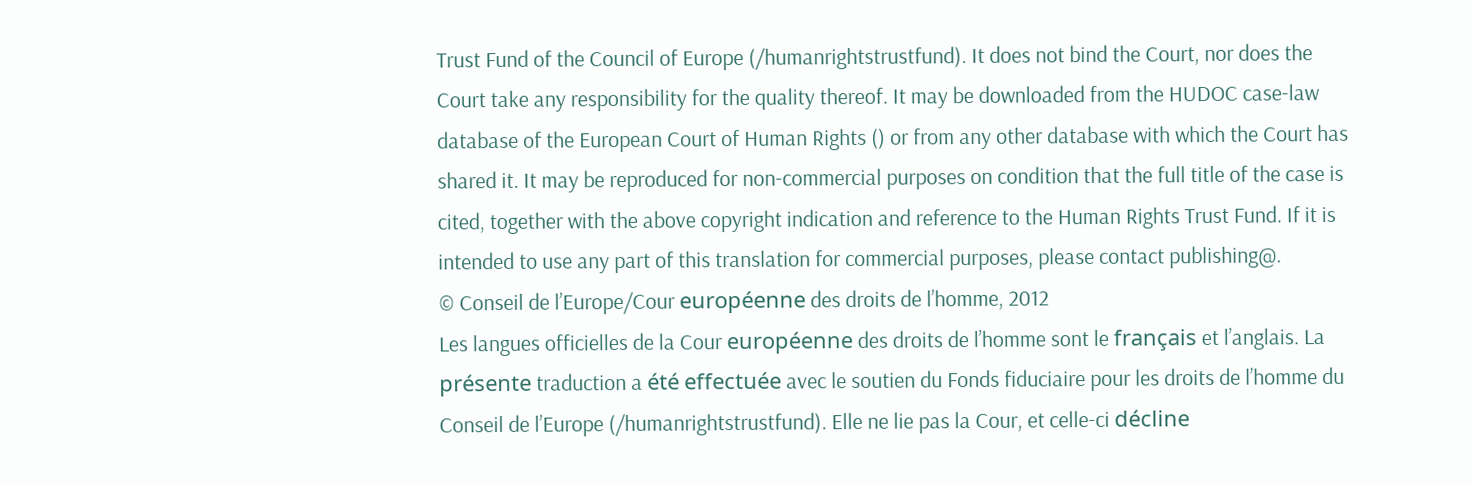Trust Fund of the Council of Europe (/humanrightstrustfund). It does not bind the Court, nor does the Court take any responsibility for the quality thereof. It may be downloaded from the HUDOC case-law database of the European Court of Human Rights () or from any other database with which the Court has shared it. It may be reproduced for non-commercial purposes on condition that the full title of the case is cited, together with the above copyright indication and reference to the Human Rights Trust Fund. If it is intended to use any part of this translation for commercial purposes, please contact publishing@.
© Conseil de l’Europe/Cour européenne des droits de l’homme, 2012
Les langues officielles de la Cour européenne des droits de l’homme sont le français et l’anglais. La présente traduction a été effectuée avec le soutien du Fonds fiduciaire pour les droits de l’homme du Conseil de l’Europe (/humanrightstrustfund). Elle ne lie pas la Cour, et celle-ci décline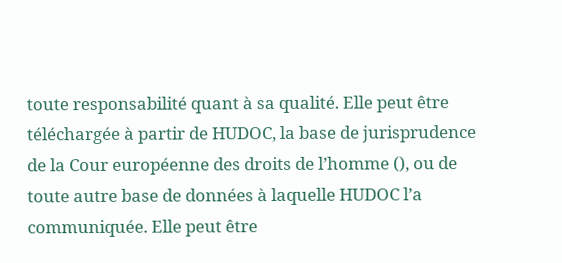toute responsabilité quant à sa qualité. Elle peut être téléchargée à partir de HUDOC, la base de jurisprudence de la Cour européenne des droits de l’homme (), ou de toute autre base de données à laquelle HUDOC l’a communiquée. Elle peut être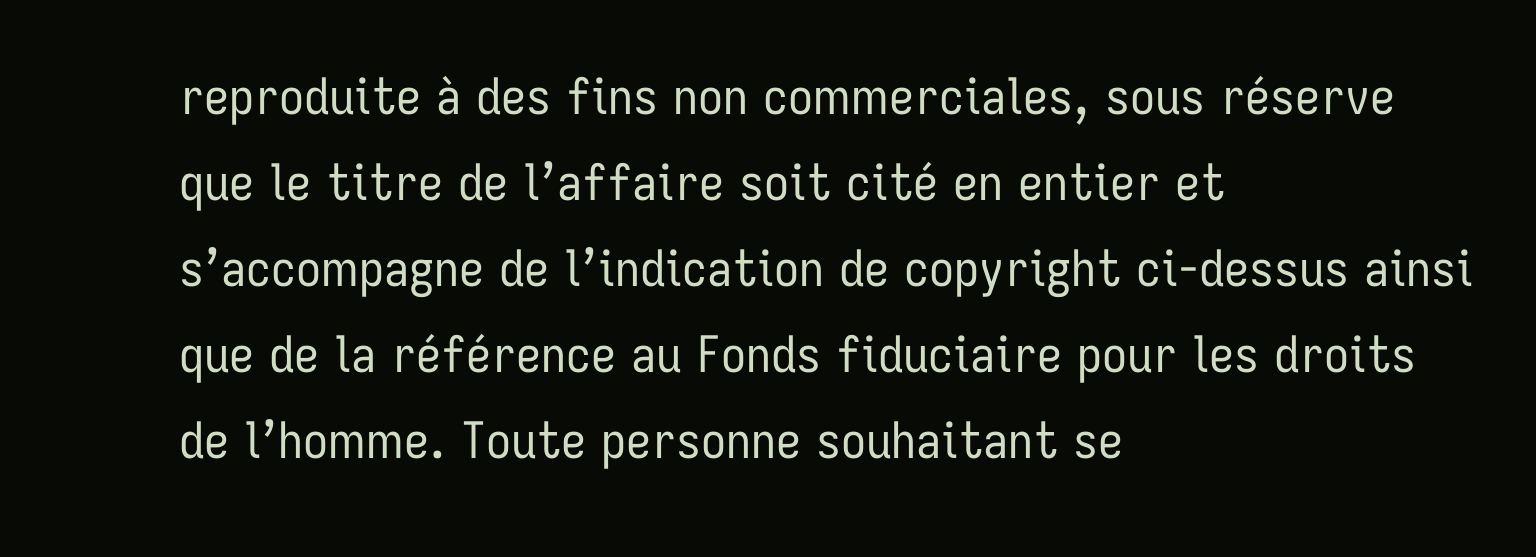reproduite à des fins non commerciales, sous réserve que le titre de l’affaire soit cité en entier et s’accompagne de l’indication de copyright ci-dessus ainsi que de la référence au Fonds fiduciaire pour les droits de l’homme. Toute personne souhaitant se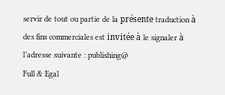servir de tout ou partie de la présente traduction à des fins commerciales est invitée à le signaler à l’adresse suivante : publishing@
Full & Egal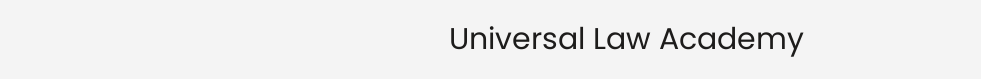Universal Law Academy